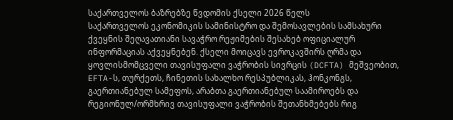საქართველოს ბაზრებზე წვდომის ქსელი 2026 წელს
საქართველოს ეკონომიკის სამინისტრო და შემოსავლების სამსახური ქვეყნის შეღავათიანი სავაჭრო რეჟიმების შესახებ ოფიციალურ ინფორმაციას აქვეყნებენ. ქსელი მოიცავს ევროკავშირს ღრმა და ყოვლისმომცველი თავისუფალი ვაჭრობის სივრცის (DCFTA) მეშვეობით, EFTA-ს, თურქეთს, ჩინეთის სახალხო რესპუბლიკას, ჰონკონგს, გაერთიანებულ სამეფოს, არაბთა გაერთიანებულ საამიროებს და რეგიონულ/ორმხრივ თავისუფალი ვაჭრობის შეთანხმებებს რიგ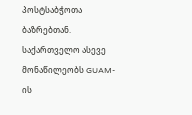პოსტსაბჭოთა ბაზრებთან. საქართველო ასევე მონაწილეობს GUAM-ის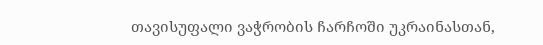თავისუფალი ვაჭრობის ჩარჩოში უკრაინასთან,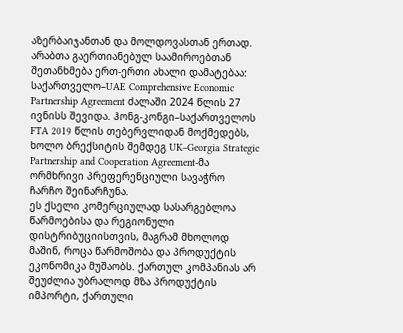აზერბაიჯანთან და მოლდოვასთან ერთად.
არაბთა გაერთიანებულ საამიროებთან შეთანხმება ერთ-ერთი ახალი დამატებაა: საქართველო–UAE Comprehensive Economic Partnership Agreement ძალაში 2024 წლის 27 ივნისს შევიდა. ჰონგ-კონგი–საქართველოს FTA 2019 წლის თებერვლიდან მოქმედებს, ხოლო ბრექსიტის შემდეგ UK–Georgia Strategic Partnership and Cooperation Agreement-მა ორმხრივი პრეფერენციული სავაჭრო ჩარჩო შეინარჩუნა.
ეს ქსელი კომერციულად სასარგებლოა წარმოებისა და რეგიონული დისტრიბუციისთვის, მაგრამ მხოლოდ მაშინ, როცა წარმოშობა და პროდუქტის ეკონომიკა მუშაობს. ქართულ კომპანიას არ შეუძლია უბრალოდ მზა პროდუქტის იმპორტი, ქართული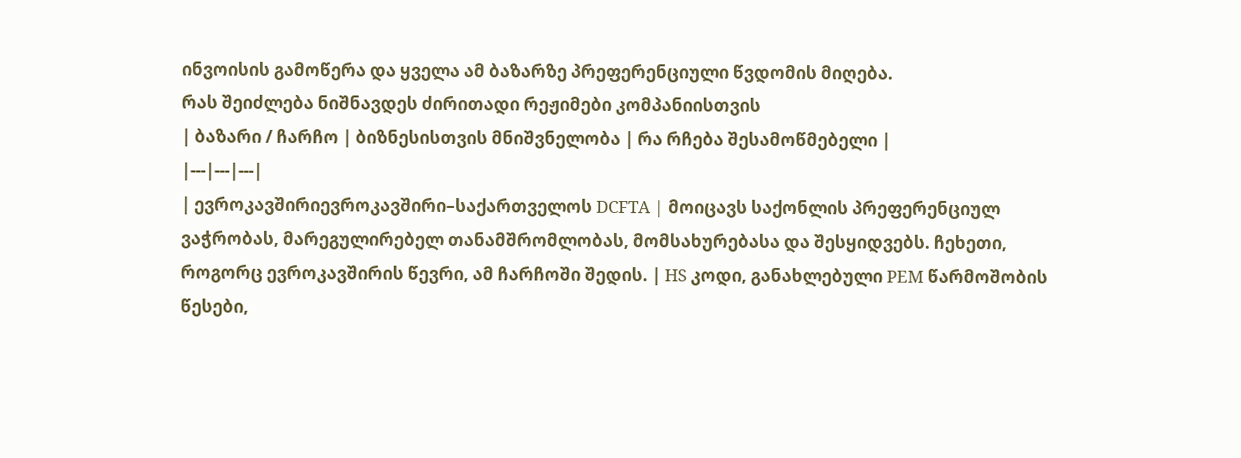ინვოისის გამოწერა და ყველა ამ ბაზარზე პრეფერენციული წვდომის მიღება.
რას შეიძლება ნიშნავდეს ძირითადი რეჟიმები კომპანიისთვის
| ბაზარი / ჩარჩო | ბიზნესისთვის მნიშვნელობა | რა რჩება შესამოწმებელი |
|---|---|---|
| ევროკავშირიევროკავშირი–საქართველოს DCFTA | მოიცავს საქონლის პრეფერენციულ ვაჭრობას, მარეგულირებელ თანამშრომლობას, მომსახურებასა და შესყიდვებს. ჩეხეთი, როგორც ევროკავშირის წევრი, ამ ჩარჩოში შედის. | HS კოდი, განახლებული PEM წარმოშობის წესები,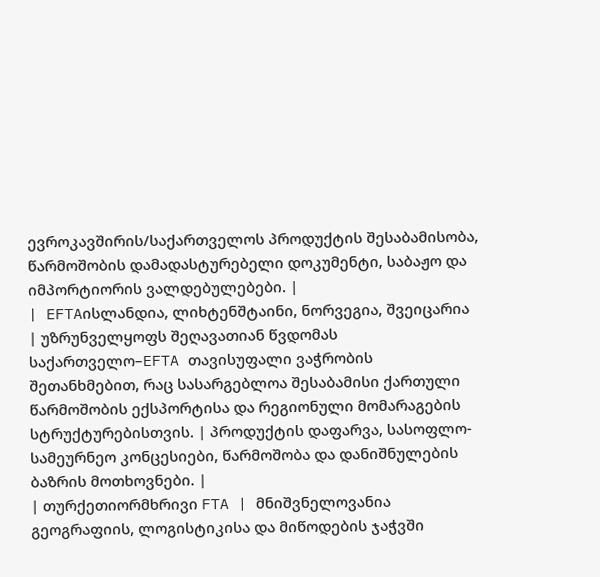ევროკავშირის/საქართველოს პროდუქტის შესაბამისობა, წარმოშობის დამადასტურებელი დოკუმენტი, საბაჟო და იმპორტიორის ვალდებულებები. |
| EFTAისლანდია, ლიხტენშტაინი, ნორვეგია, შვეიცარია | უზრუნველყოფს შეღავათიან წვდომას საქართველო–EFTA თავისუფალი ვაჭრობის შეთანხმებით, რაც სასარგებლოა შესაბამისი ქართული წარმოშობის ექსპორტისა და რეგიონული მომარაგების სტრუქტურებისთვის. | პროდუქტის დაფარვა, სასოფლო-სამეურნეო კონცესიები, წარმოშობა და დანიშნულების ბაზრის მოთხოვნები. |
| თურქეთიორმხრივი FTA | მნიშვნელოვანია გეოგრაფიის, ლოგისტიკისა და მიწოდების ჯაჭვში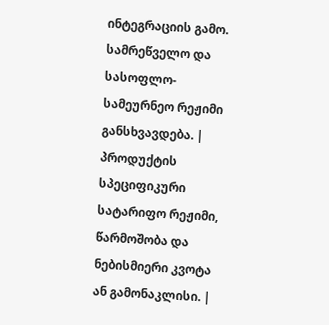ინტეგრაციის გამო. სამრეწველო და სასოფლო-სამეურნეო რეჟიმი განსხვავდება. | პროდუქტის სპეციფიკური სატარიფო რეჟიმი, წარმოშობა და ნებისმიერი კვოტა ან გამონაკლისი. |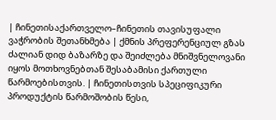| ჩინეთისაქართველო–ჩინეთის თავისუფალი ვაჭრობის შეთანხმება | ქმნის პრეფერენციულ გზას ძალიან დიდ ბაზარზე და შეიძლება მნიშვნელოვანი იყოს მოთხოვნებთან შესაბამისი ქართული წარმოებისთვის. | ჩინეთისთვის სპეციფიკური პროდუქტის წარმოშობის წესი,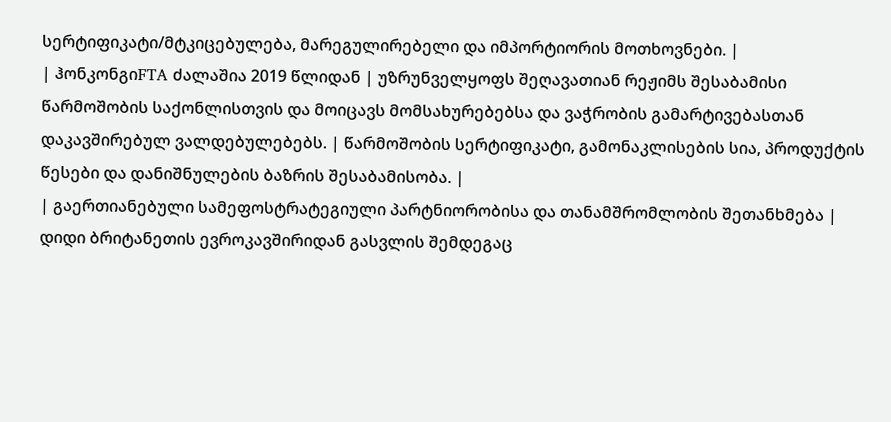სერტიფიკატი/მტკიცებულება, მარეგულირებელი და იმპორტიორის მოთხოვნები. |
| ჰონკონგიFTA ძალაშია 2019 წლიდან | უზრუნველყოფს შეღავათიან რეჟიმს შესაბამისი წარმოშობის საქონლისთვის და მოიცავს მომსახურებებსა და ვაჭრობის გამარტივებასთან დაკავშირებულ ვალდებულებებს. | წარმოშობის სერტიფიკატი, გამონაკლისების სია, პროდუქტის წესები და დანიშნულების ბაზრის შესაბამისობა. |
| გაერთიანებული სამეფოსტრატეგიული პარტნიორობისა და თანამშრომლობის შეთანხმება | დიდი ბრიტანეთის ევროკავშირიდან გასვლის შემდეგაც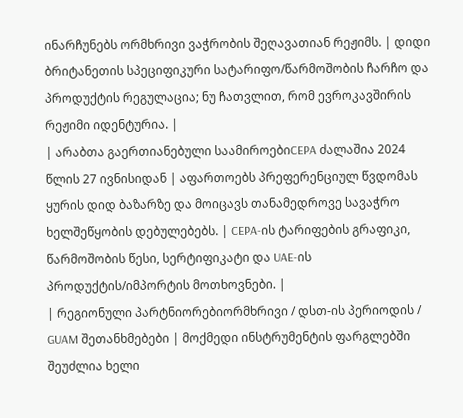ინარჩუნებს ორმხრივი ვაჭრობის შეღავათიან რეჟიმს. | დიდი ბრიტანეთის სპეციფიკური სატარიფო/წარმოშობის ჩარჩო და პროდუქტის რეგულაცია; ნუ ჩათვლით, რომ ევროკავშირის რეჟიმი იდენტურია. |
| არაბთა გაერთიანებული საამიროებიCEPA ძალაშია 2024 წლის 27 ივნისიდან | აფართოებს პრეფერენციულ წვდომას ყურის დიდ ბაზარზე და მოიცავს თანამედროვე სავაჭრო ხელშეწყობის დებულებებს. | CEPA-ის ტარიფების გრაფიკი, წარმოშობის წესი, სერტიფიკატი და UAE-ის პროდუქტის/იმპორტის მოთხოვნები. |
| რეგიონული პარტნიორებიორმხრივი / დსთ-ის პერიოდის / GUAM შეთანხმებები | მოქმედი ინსტრუმენტის ფარგლებში შეუძლია ხელი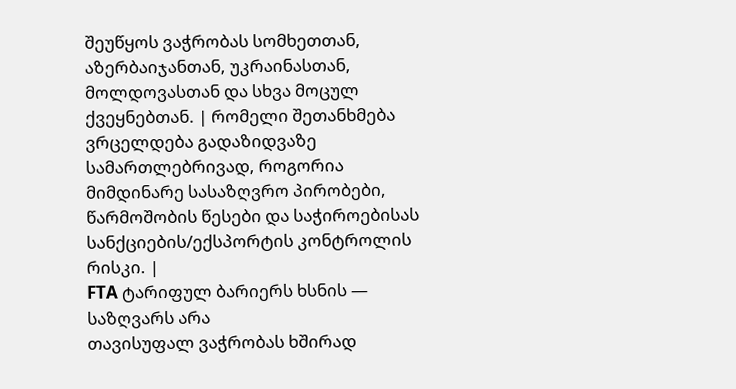შეუწყოს ვაჭრობას სომხეთთან, აზერბაიჯანთან, უკრაინასთან, მოლდოვასთან და სხვა მოცულ ქვეყნებთან. | რომელი შეთანხმება ვრცელდება გადაზიდვაზე სამართლებრივად, როგორია მიმდინარე სასაზღვრო პირობები, წარმოშობის წესები და საჭიროებისას სანქციების/ექსპორტის კონტროლის რისკი. |
FTA ტარიფულ ბარიერს ხსნის — საზღვარს არა
თავისუფალ ვაჭრობას ხშირად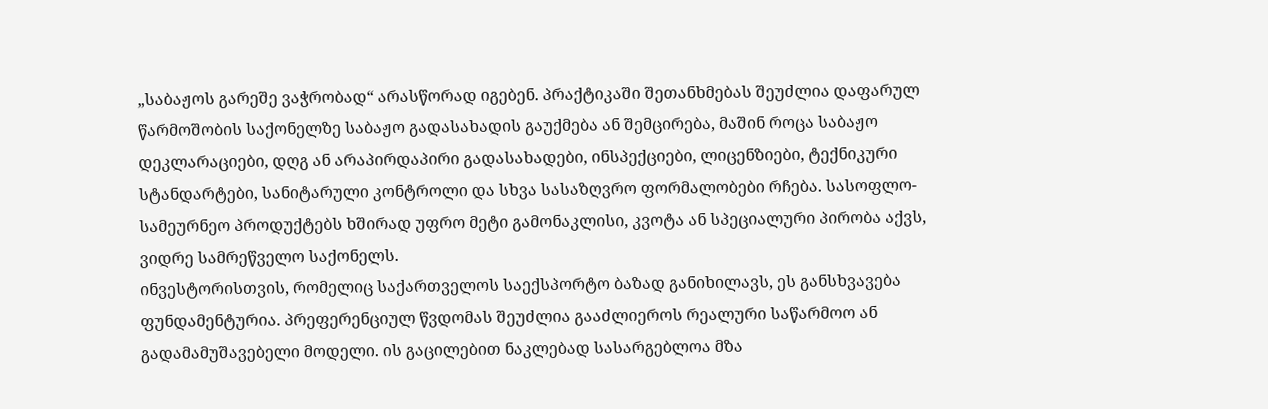„საბაჟოს გარეშე ვაჭრობად“ არასწორად იგებენ. პრაქტიკაში შეთანხმებას შეუძლია დაფარულ წარმოშობის საქონელზე საბაჟო გადასახადის გაუქმება ან შემცირება, მაშინ როცა საბაჟო დეკლარაციები, დღგ ან არაპირდაპირი გადასახადები, ინსპექციები, ლიცენზიები, ტექნიკური სტანდარტები, სანიტარული კონტროლი და სხვა სასაზღვრო ფორმალობები რჩება. სასოფლო-სამეურნეო პროდუქტებს ხშირად უფრო მეტი გამონაკლისი, კვოტა ან სპეციალური პირობა აქვს, ვიდრე სამრეწველო საქონელს.
ინვესტორისთვის, რომელიც საქართველოს საექსპორტო ბაზად განიხილავს, ეს განსხვავება ფუნდამენტურია. პრეფერენციულ წვდომას შეუძლია გააძლიეროს რეალური საწარმოო ან გადამამუშავებელი მოდელი. ის გაცილებით ნაკლებად სასარგებლოა მზა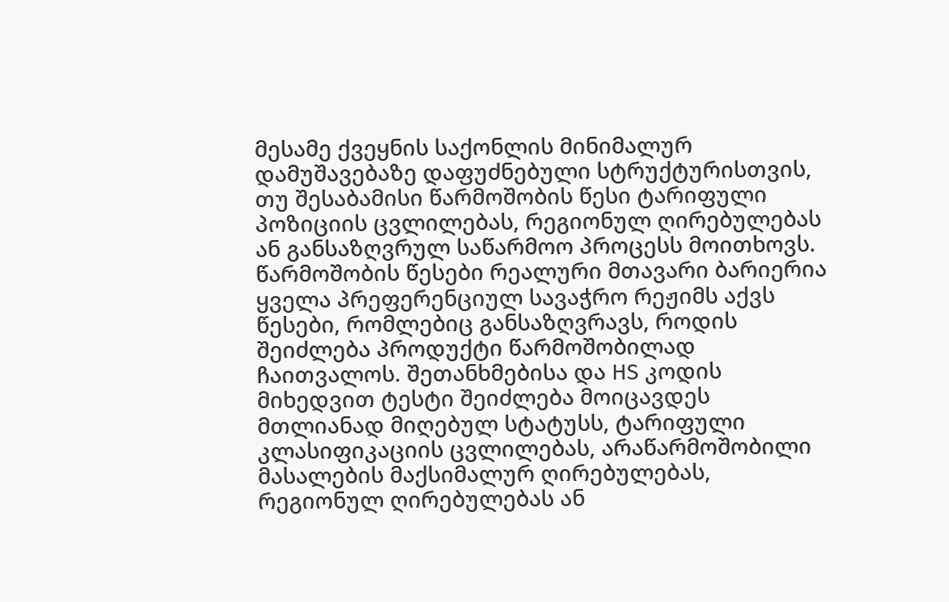მესამე ქვეყნის საქონლის მინიმალურ დამუშავებაზე დაფუძნებული სტრუქტურისთვის, თუ შესაბამისი წარმოშობის წესი ტარიფული პოზიციის ცვლილებას, რეგიონულ ღირებულებას ან განსაზღვრულ საწარმოო პროცესს მოითხოვს.
წარმოშობის წესები რეალური მთავარი ბარიერია
ყველა პრეფერენციულ სავაჭრო რეჟიმს აქვს წესები, რომლებიც განსაზღვრავს, როდის შეიძლება პროდუქტი წარმოშობილად ჩაითვალოს. შეთანხმებისა და HS კოდის მიხედვით ტესტი შეიძლება მოიცავდეს მთლიანად მიღებულ სტატუსს, ტარიფული კლასიფიკაციის ცვლილებას, არაწარმოშობილი მასალების მაქსიმალურ ღირებულებას, რეგიონულ ღირებულებას ან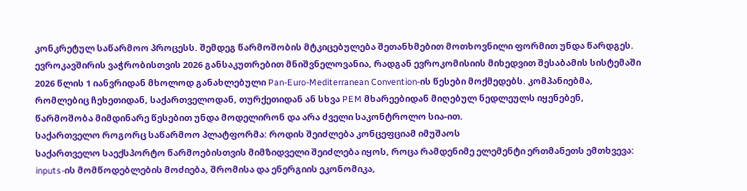კონკრეტულ საწარმოო პროცესს. შემდეგ წარმოშობის მტკიცებულება შეთანხმებით მოთხოვნილი ფორმით უნდა წარდგეს.
ევროკავშირის ვაჭრობისთვის 2026 განსაკუთრებით მნიშვნელოვანია, რადგან ევროკომისიის მიხედვით შესაბამის სისტემაში 2026 წლის 1 იანვრიდან მხოლოდ განახლებული Pan-Euro-Mediterranean Convention-ის წესები მოქმედებს. კომპანიებმა, რომლებიც ჩეხეთიდან, საქართველოდან, თურქეთიდან ან სხვა PEM მხარეებიდან მიღებულ ნედლეულს იყენებენ, წარმოშობა მიმდინარე წესებით უნდა მოდელირონ და არა ძველი საკონტროლო სია-ით.
საქართველო როგორც საწარმოო პლატფორმა: როდის შეიძლება კონცეფციამ იმუშაოს
საქართველო საექსპორტო წარმოებისთვის მიმზიდველი შეიძლება იყოს, როცა რამდენიმე ელემენტი ერთმანეთს ემთხვევა: inputs-ის მომწოდებლების მოძიება, შრომისა და ენერგიის ეკონომიკა,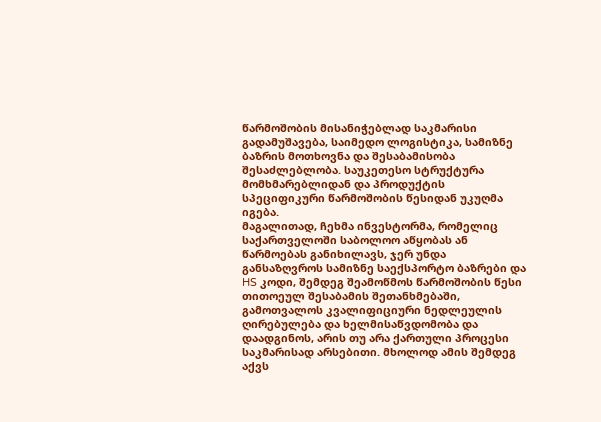წარმოშობის მისანიჭებლად საკმარისი გადამუშავება, საიმედო ლოგისტიკა, სამიზნე ბაზრის მოთხოვნა და შესაბამისობა შესაძლებლობა. საუკეთესო სტრუქტურა მომხმარებლიდან და პროდუქტის სპეციფიკური წარმოშობის წესიდან უკუღმა იგება.
მაგალითად, ჩეხმა ინვესტორმა, რომელიც საქართველოში საბოლოო აწყობას ან წარმოებას განიხილავს, ჯერ უნდა განსაზღვროს სამიზნე საექსპორტო ბაზრები და HS კოდი, შემდეგ შეამოწმოს წარმოშობის წესი თითოეულ შესაბამის შეთანხმებაში, გამოთვალოს კვალიფიციური ნედლეულის ღირებულება და ხელმისაწვდომობა და დაადგინოს, არის თუ არა ქართული პროცესი საკმარისად არსებითი. მხოლოდ ამის შემდეგ აქვს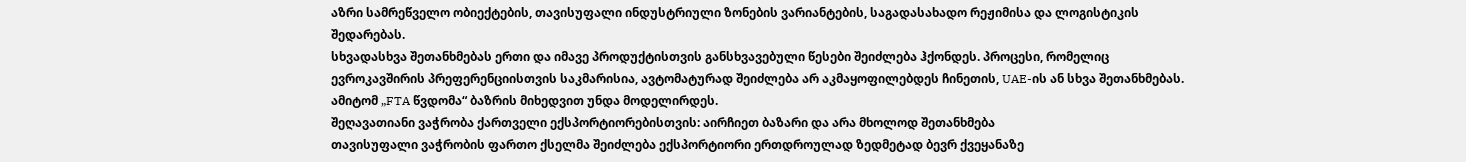აზრი სამრეწველო ობიექტების, თავისუფალი ინდუსტრიული ზონების ვარიანტების, საგადასახადო რეჟიმისა და ლოგისტიკის შედარებას.
სხვადასხვა შეთანხმებას ერთი და იმავე პროდუქტისთვის განსხვავებული წესები შეიძლება ჰქონდეს. პროცესი, რომელიც ევროკავშირის პრეფერენციისთვის საკმარისია, ავტომატურად შეიძლება არ აკმაყოფილებდეს ჩინეთის, UAE-ის ან სხვა შეთანხმებას. ამიტომ „FTA წვდომა“ ბაზრის მიხედვით უნდა მოდელირდეს.
შეღავათიანი ვაჭრობა ქართველი ექსპორტიორებისთვის: აირჩიეთ ბაზარი და არა მხოლოდ შეთანხმება
თავისუფალი ვაჭრობის ფართო ქსელმა შეიძლება ექსპორტიორი ერთდროულად ზედმეტად ბევრ ქვეყანაზე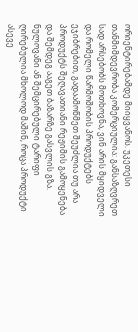ორიენტირებამდე მიიყვანოს. უკეთესი თანმიმდევრობა კომერციულია: განსაზღვრეთ სად არსებობს მოთხოვნა, ვინ არის მყიდველი და რომელი წარმოშობის პროდუქტებს ეჯიბრებით, გადაამოწმეთ შეუძლია თუ არა პროდუქტს შეღავათიანი რეჟიმის გამოყენება და შემდეგ ააგეთ ბაზარზე გასვლის გზა. ნულოვანი ან შემცირებული ტარიფი ღირებულია მხოლოდ მაშინ, როცა პროდუქტი ასევე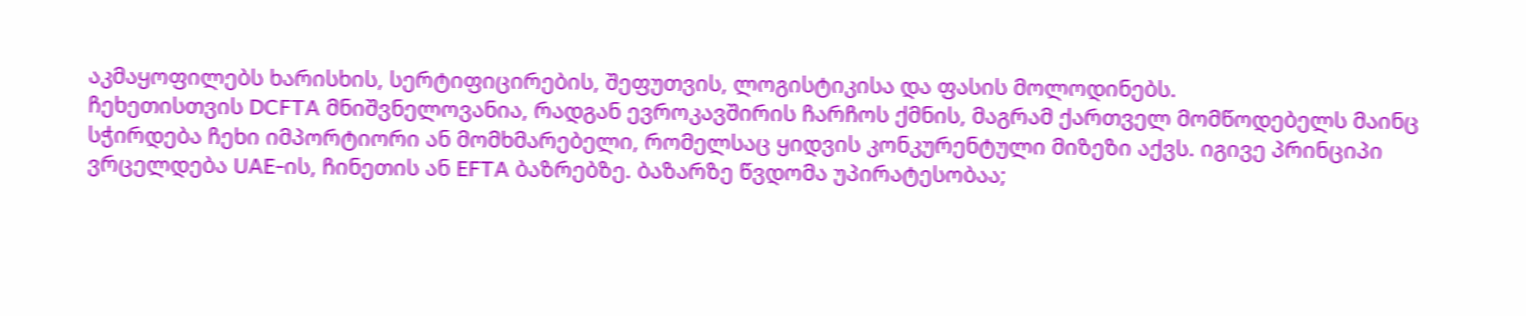აკმაყოფილებს ხარისხის, სერტიფიცირების, შეფუთვის, ლოგისტიკისა და ფასის მოლოდინებს.
ჩეხეთისთვის DCFTA მნიშვნელოვანია, რადგან ევროკავშირის ჩარჩოს ქმნის, მაგრამ ქართველ მომწოდებელს მაინც სჭირდება ჩეხი იმპორტიორი ან მომხმარებელი, რომელსაც ყიდვის კონკურენტული მიზეზი აქვს. იგივე პრინციპი ვრცელდება UAE-ის, ჩინეთის ან EFTA ბაზრებზე. ბაზარზე წვდომა უპირატესობაა;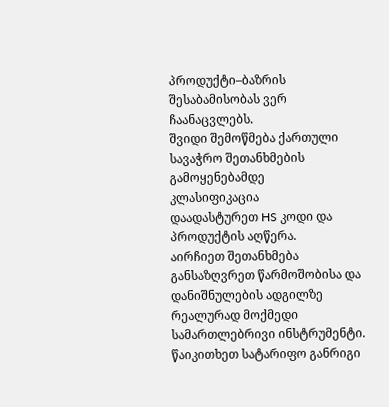პროდუქტი–ბაზრის შესაბამისობას ვერ ჩაანაცვლებს.
შვიდი შემოწმება ქართული სავაჭრო შეთანხმების გამოყენებამდე
კლასიფიკაცია
დაადასტურეთ HS კოდი და პროდუქტის აღწერა.
აირჩიეთ შეთანხმება
განსაზღვრეთ წარმოშობისა და დანიშნულების ადგილზე რეალურად მოქმედი სამართლებრივი ინსტრუმენტი.
წაიკითხეთ სატარიფო განრიგი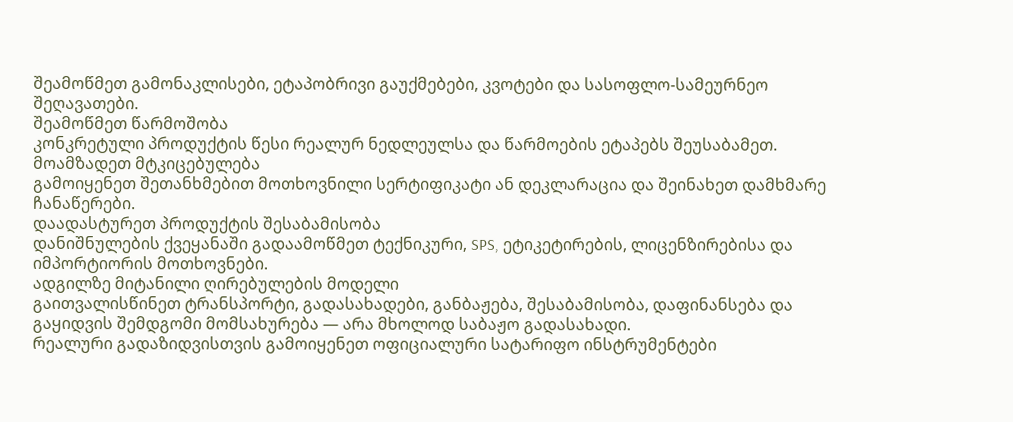შეამოწმეთ გამონაკლისები, ეტაპობრივი გაუქმებები, კვოტები და სასოფლო-სამეურნეო შეღავათები.
შეამოწმეთ წარმოშობა
კონკრეტული პროდუქტის წესი რეალურ ნედლეულსა და წარმოების ეტაპებს შეუსაბამეთ.
მოამზადეთ მტკიცებულება
გამოიყენეთ შეთანხმებით მოთხოვნილი სერტიფიკატი ან დეკლარაცია და შეინახეთ დამხმარე ჩანაწერები.
დაადასტურეთ პროდუქტის შესაბამისობა
დანიშნულების ქვეყანაში გადაამოწმეთ ტექნიკური, SPS, ეტიკეტირების, ლიცენზირებისა და იმპორტიორის მოთხოვნები.
ადგილზე მიტანილი ღირებულების მოდელი
გაითვალისწინეთ ტრანსპორტი, გადასახადები, განბაჟება, შესაბამისობა, დაფინანსება და გაყიდვის შემდგომი მომსახურება — არა მხოლოდ საბაჟო გადასახადი.
რეალური გადაზიდვისთვის გამოიყენეთ ოფიციალური სატარიფო ინსტრუმენტები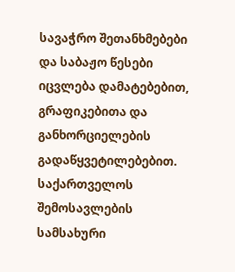სავაჭრო შეთანხმებები და საბაჟო წესები იცვლება დამატებებით, გრაფიკებითა და განხორციელების გადაწყვეტილებებით. საქართველოს შემოსავლების სამსახური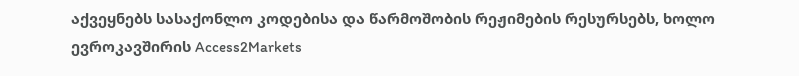აქვეყნებს სასაქონლო კოდებისა და წარმოშობის რეჟიმების რესურსებს, ხოლო ევროკავშირის Access2Markets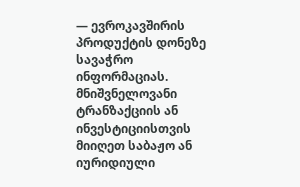— ევროკავშირის პროდუქტის დონეზე სავაჭრო ინფორმაციას. მნიშვნელოვანი ტრანზაქციის ან ინვესტიციისთვის მიიღეთ საბაჟო ან იურიდიული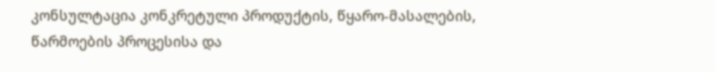კონსულტაცია კონკრეტული პროდუქტის, წყარო-მასალების, წარმოების პროცესისა და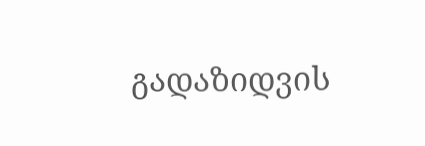გადაზიდვის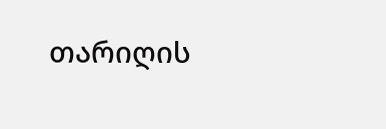თარიღის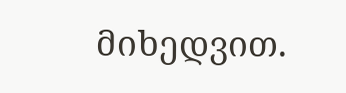მიხედვით.